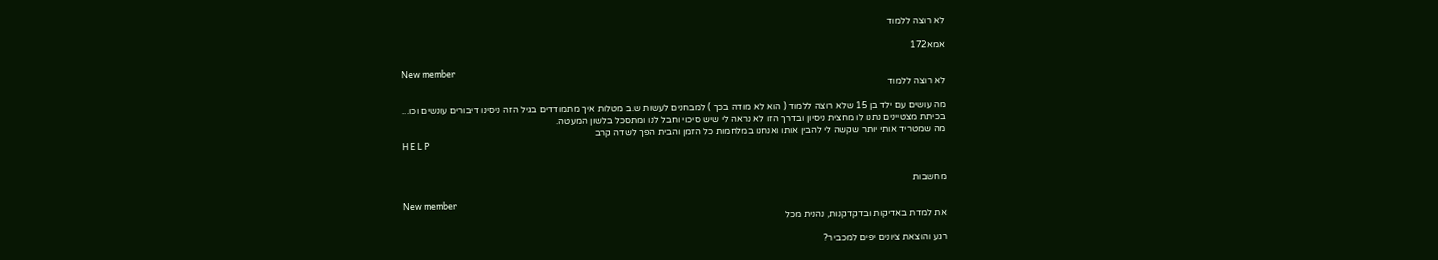לא רוצה ללמוד

אמא172

New member
לא רוצה ללמוד

מה עושים עם ילד בן 15 שלא רוצה ללמוד ( הוא לא מודה בכך ) למבחנים לעשות ש.ב מטלות איך מתמודדים בגיל הזה ניסינו דיבורים עונשים וכו...
בכיתת מצטיינים נתנו לו מחצית ניסיון ובדרך הזו לא נראה לי שיש סיכוי וחבל לנו ומתסכל בלשון המעטה.
מה שמטריד אותי יותר שקשה לי להבין אותו ואנחנו במלחמות כל הזמן והבית הפך לשדה קרב
H E L P


מחשבות

New member
את למדת באדיקות ובדקדקנות, נהנית מכל

רגע והוצאת ציונים יפים למכביר?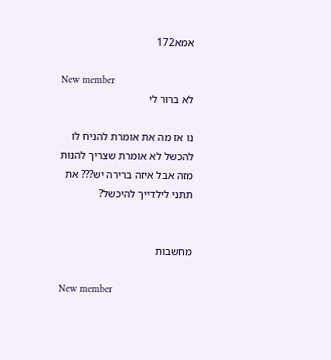אמא172

New member
לא ברור לי

נו אז מה את אומרת להניח לו להכשל לא אומרת שצריך להנות מזה אבל איזה ברירה יש??? את תתני לילדייך להיכשל?


מחשבות

New member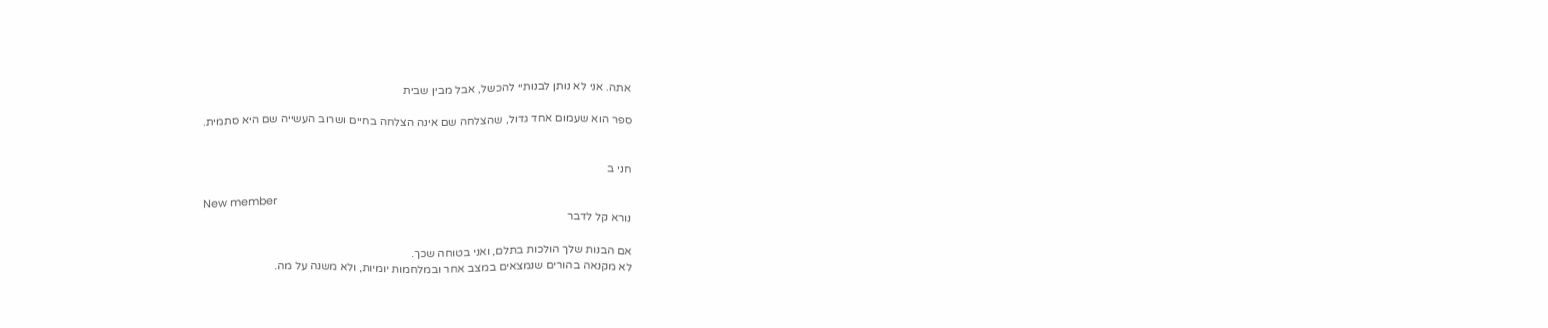אתה. אני לא נותן לבנותיי להכשל, אבל מבין שבית

ספר הוא שעמום אחד גדול, שהצלחה שם אינה הצלחה בחיים ושרוב העשייה שם היא סתמית.


חני ב

New member
נורא קל לדבר

אם הבנות שלך הולכות בתלם, ואני בטוחה שכך.
לא מקנאה בהורים שנמצאים במצב אחר ובמלחמות יומיות, ולא משנה על מה.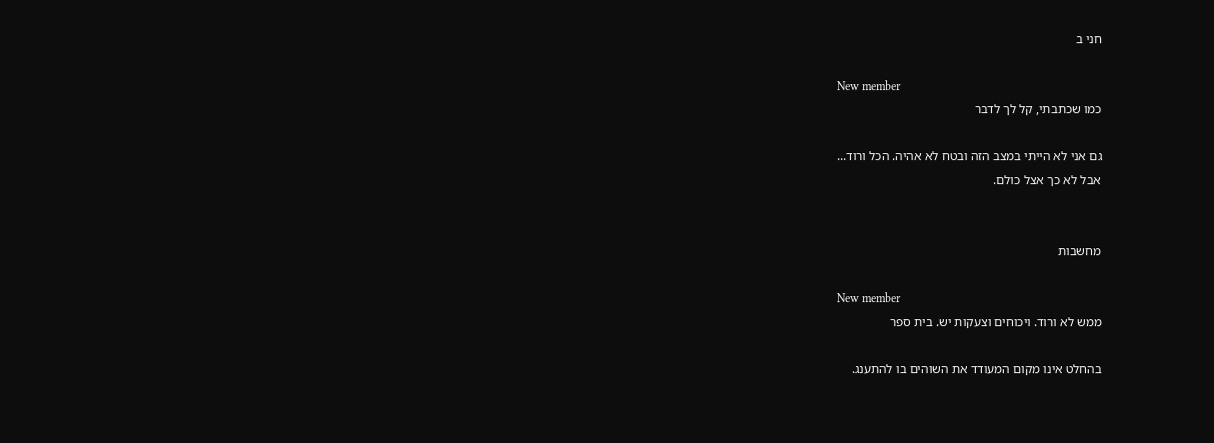חני ב

New member
כמו שכתבתי, קל לך לדבר

גם אני לא הייתי במצב הזה ובטח לא אהיה. הכל ורוד...
אבל לא כך אצל כולם.


מחשבות

New member
ממש לא ורוד. ויכוחים וצעקות יש. בית ספר

בהחלט אינו מקום המעודד את השוהים בו להתענג.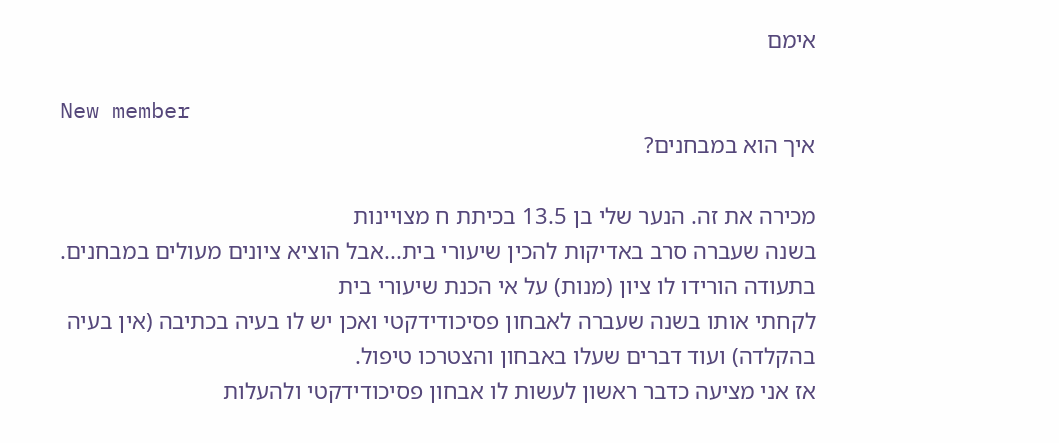אימם

New member
איך הוא במבחנים?

מכירה את זה. הנער שלי בן 13.5 בכיתת ח מצויינות
בשנה שעברה סרב באדיקות להכין שיעורי בית...אבל הוציא ציונים מעולים במבחנים.
בתעודה הורידו לו ציון (מנות) על אי הכנת שיעורי בית
לקחתי אותו בשנה שעברה לאבחון פסיכודידקטי ואכן יש לו בעיה בכתיבה (אין בעיה בהקלדה) ועוד דברים שעלו באבחון והצטרכו טיפול.
אז אני מציעה כדבר ראשון לעשות לו אבחון פסיכודידקטי ולהעלות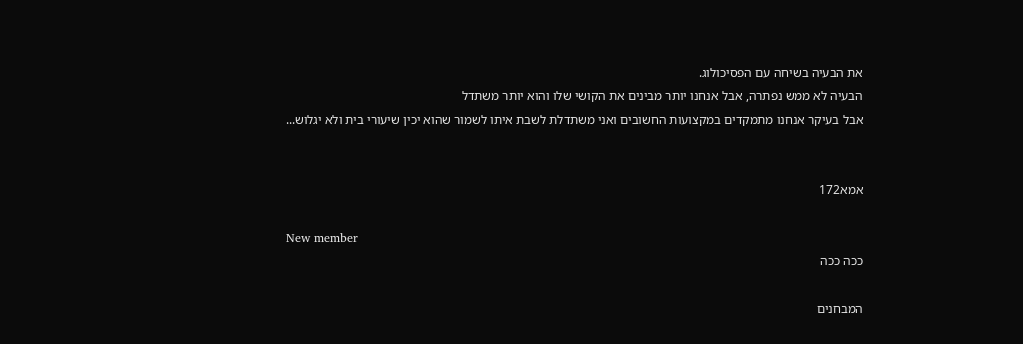את הבעיה בשיחה עם הפסיכולוג.
הבעיה לא ממש נפתרה, אבל אנחנו יותר מבינים את הקושי שלו והוא יותר משתדל
אבל בעיקר אנחנו מתמקדים במקצועות החשובים ואני משתדלת לשבת איתו לשמור שהוא יכין שיעורי בית ולא יגלוש...


אמא172

New member
ככה ככה

המבחנים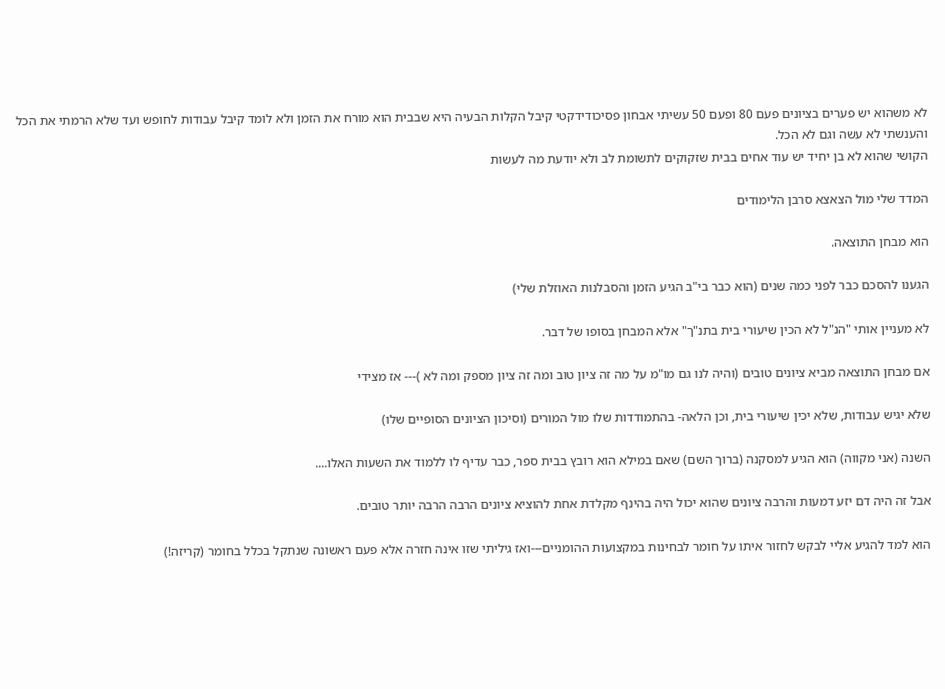לא משהוא יש פערים בציונים פעם 80 ופעם 50 עשיתי אבחון פסיכודידקטי קיבל הקלות הבעיה היא שבבית הוא מורח את הזמן ולא לומד קיבל עבודות לחופש ועד שלא הרמתי את הכל והענשתי לא עשה וגם לא הכל.
הקושי שהוא לא בן יחיד יש עוד אחים בבית שזקוקים לתשומת לב ולא יודעת מה לעשות

המדד שלי מול הצאצא סרבן הלימודים

הוא מבחן התוצאה.

הגענו להסכם כבר לפני כמה שנים (הוא כבר בי"ב הגיע הזמן והסבלנות האוזלת שלי)

לא מעניין אותי "הנ"ל לא הכין שיעורי בית בתנ"ך" אלא המבחן בסופו של דבר.

אם מבחן התוצאה מביא ציונים טובים (והיה לנו גם מו"מ על מה זה ציון טוב ומה זה ציון מספק ומה לא )--- אז מצידי

שלא יגיש עבודות, שלא יכין שיעורי בית, וכן הלאה- בהתמודדות שלו מול המורים (וסיכון הציונים הסופיים שלו)

השנה (אני מקווה) הוא הגיע למסקנה (ברוך השם) שאם במילא הוא רובץ בבית ספר, כבר עדיף לו ללמוד את השעות האלו....

אבל זה היה דם יזע דמעות והרבה ציונים שהוא יכול היה בהינף מקלדת אחת להוציא ציונים הרבה הרבה יותר טובים.

הוא למד להגיע אליי לבקש לחזור איתו על חומר לבחינות במקצועות ההומניים---ואז גיליתי שזו אינה חזרה אלא פעם ראשונה שנתקל בכלל בחומר (קריזה!)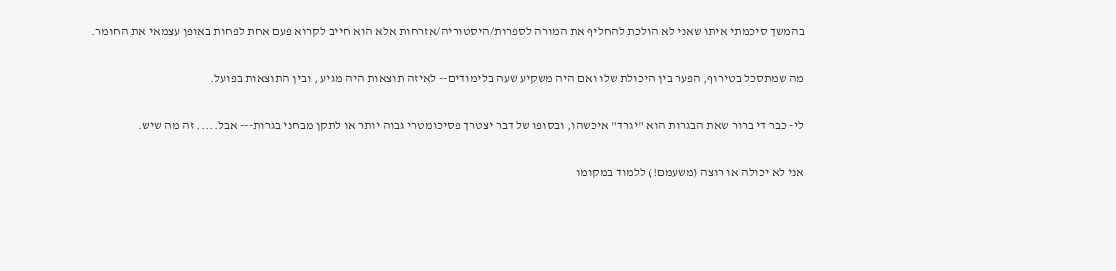בהמשך סיכמתי איתו שאני לא הולכת להחליף את המורה לספרות/היסטוריה/אזרחות אלא הוא חייב לקרוא פעם אחת לפחות באופן עצמאי את החומר.

מה שמתסכל בטירוף, הפער בין היכולת שלו ואם היה משקיע שעה בלימודים-- לאיזה תוצאות היה מגיע , ובין התוצאות בפועל.

לי- כבר די ברור שאת הבגרות הוא "יגרד" איכשהו, ובסופו של דבר יצטרך פסיכומטרי גבוה יותר או לתקן מבחני בגרות--- אבל..... זה מה שיש.

אני לא יכולה או רוצה (משעמם!) ללמוד במקומו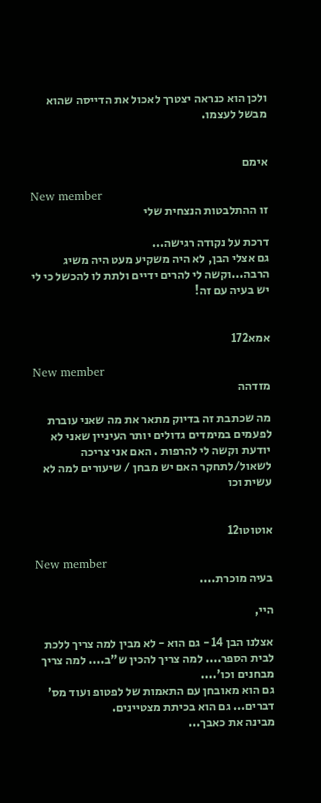ולכן הוא כנראה יצטרך לאכול את הדייסה שהוא מבשל לעצמו.


אימם

New member
זו ההתלבטות הנצחית שלי

דרכת על נקודה רגישה...
גם אצלי הבן, לא היה משקיע מעט היה משיג הרבה...וקשה לי להרים ידיים ולתת לו להכשל כי לי יש בעיה עם זה!


אמא172

New member
מזדהה

מה שכתבת זה בדיוק מתאר את מה שאני עוברת לפעמים במימדים גדולים יותר העיניין שאני לא יודעת וקשה לי להרפות . האם אני צריכה לשאול/לתחקר האם יש מבחן / שיעורים למה לא עשית וכו


אוטוטו12

New member
בעיה מוכרת....

היי,

אצלנו הבן 14 - גם הוא - לא מבין למה צריך ללכת לבית הספר.... למה צריך להכין ש"ב.... למה צריך מבחנים וכו'....
גם הוא מאובחן עם התאמות של לפטופ ועוד מס' דברים... גם הוא בכיתת מצטיינים.
מבינה את כאבך...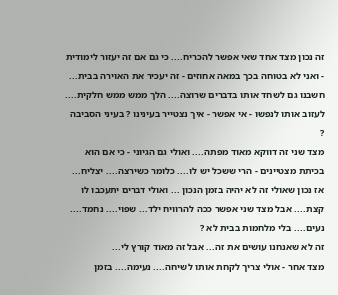זה נכון מצד אחד שאי אפשר להכריח.... כי גם אם זה יעזור לימודית - ואני לא בטוחה בכך במאה אחוזים - זה יעכיר את האוירה בבית...
חשבנו גם לשחד אותו בדברים שרוצה.... הלך ממש ממש חלקית....
לעזוב אותו לנפשו - אי אפשר - איך נצטייר בעינינו ? בעיני הסביבה ?
מצד שני זה דווקא מאוד מפתה.... ואולי גם הגיוני - כי אם הוא בכיתת מצטיינים - הרי ששכל יש לו.... כלומר כשירצה.... יצליח... אז נכון שאולי זה לא יהיה בזמן הנכון ... ואולי דברים יתעכבו לו קצת.... אבל מצד שני אפשר ככה להרוויח ילד... שפוי.... נחמד.... נעים.... בלי מלחמות בבית לא ?
זה לא שאנחנו עושים את זה... אבל זה מאוד קורץ לי...
מצד אחר - אולי צריך לקחת אותו לשיחה.... נעימה.... בזמן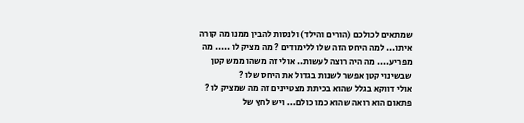שמתאים לכולכם (הורים והילד) ולנסות להבין ממנו מה קורה איתו... למה היחס הזה שלו ללימודים ? מה מציק לו ..... מה מפריע.... מה היה רוצה לעשות.. אולי זה משהו ממש קטן שבשינוי קטן אפשר לשנות בגדול את היחס שלו ?
אולי דווקא בגלל שהוא בכיתת מצטיינים זה מה שמציק לו ? פתאום הוא רואה שהוא כמו כולם... ויש לחץ של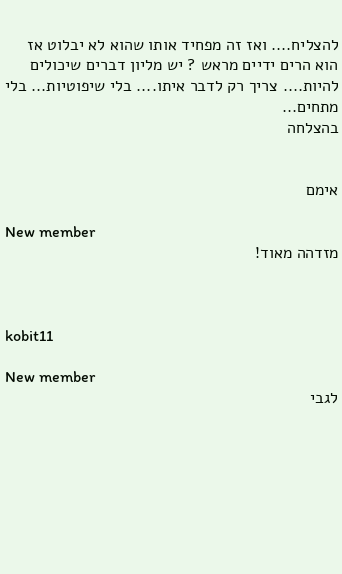להצליח.... ואז זה מפחיד אותו שהוא לא יבלוט אז הוא הרים ידיים מראש ? יש מליון דברים שיכולים להיות.... צריך רק לדבר איתו.... בלי שיפוטיות... בלי מתחים...
בהצלחה


אימם

New member
מזדהה מאוד!



kobit11

New member
לגבי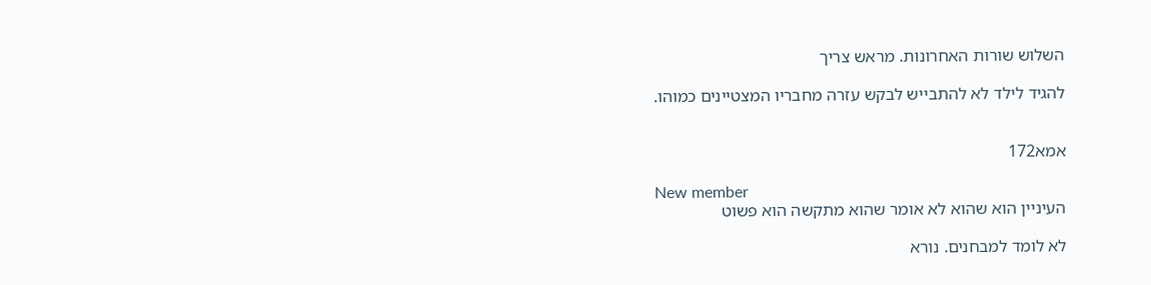השלוש שורות האחרונות. מראש צריך

להגיד לילד לא להתבייש לבקש עזרה מחבריו המצטיינים כמוהו.


אמא172

New member
העיניין הוא שהוא לא אומר שהוא מתקשה הוא פשוט

לא לומד למבחנים. נורא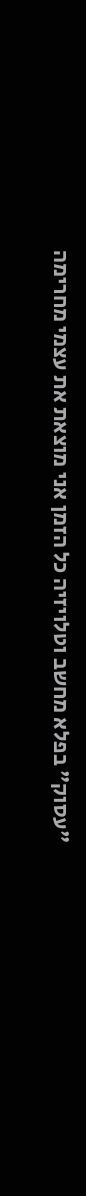"עסוק" בפלא מחשב וטלויזיה כל הזמן אני מוצאת את עצמי מחרימה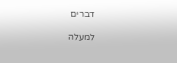דברים

למעלה